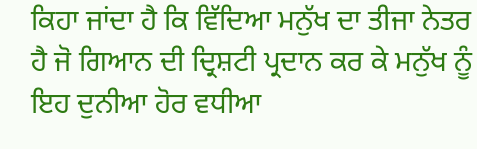ਕਿਹਾ ਜਾਂਦਾ ਹੈ ਕਿ ਵਿੱਦਿਆ ਮਨੁੱਖ ਦਾ ਤੀਜਾ ਨੇਤਰ ਹੈ ਜੋ ਗਿਆਨ ਦੀ ਦ੍ਰਿਸ਼ਟੀ ਪ੍ਰਦਾਨ ਕਰ ਕੇ ਮਨੁੱਖ ਨੂੰ ਇਹ ਦੁਨੀਆ ਹੋਰ ਵਧੀਆ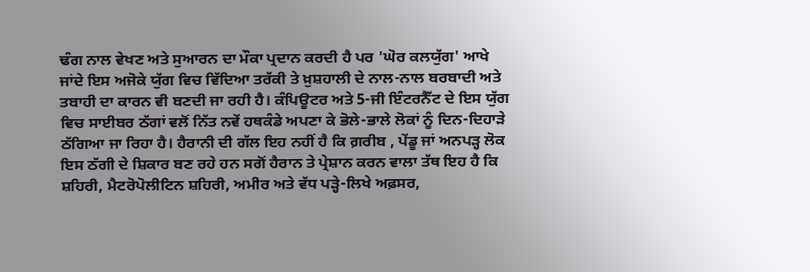ਢੰਗ ਨਾਲ ਵੇਖਣ ਅਤੇ ਸੁਆਰਨ ਦਾ ਮੌਕਾ ਪ੍ਰਦਾਨ ਕਰਦੀ ਹੈ ਪਰ 'ਘੋਰ ਕਲਯੁੱਗ' ਆਖੇ ਜਾਂਦੇ ਇਸ ਅਜੋਕੇ ਯੁੱਗ ਵਿਚ ਵਿੱਦਿਆ ਤਰੱਕੀ ਤੇ ਖ਼ੁਸ਼ਹਾਲੀ ਦੇ ਨਾਲ-ਨਾਲ ਬਰਬਾਦੀ ਅਤੇ ਤਬਾਹੀ ਦਾ ਕਾਰਨ ਵੀ ਬਣਦੀ ਜਾ ਰਹੀ ਹੈ। ਕੰਪਿਊਟਰ ਅਤੇ 5-ਜੀ ਇੰਟਰਨੈੱਟ ਦੇ ਇਸ ਯੁੱਗ ਵਿਚ ਸਾਈਬਰ ਠੱਗਾਂ ਵਲੋਂ ਨਿੱਤ ਨਵੇਂ ਹਥਕੰਡੇ ਅਪਣਾ ਕੇ ਭੋਲੇ-ਭਾਲੇ ਲੋਕਾਂ ਨੂੰ ਦਿਨ-ਦਿਹਾੜੇ ਠੱਗਿਆ ਜਾ ਰਿਹਾ ਹੈ। ਹੈਰਾਨੀ ਦੀ ਗੱਲ ਇਹ ਨਹੀਂ ਹੈ ਕਿ ਗ਼ਰੀਬ , ਪੇਂਡੂ ਜਾਂ ਅਨਪੜ੍ਹ ਲੋਕ ਇਸ ਠੱਗੀ ਦੇ ਸ਼ਿਕਾਰ ਬਣ ਰਹੇ ਹਨ ਸਗੋਂ ਹੈਰਾਨ ਤੇ ਪ੍ਰੇਸ਼ਾਨ ਕਰਨ ਵਾਲਾ ਤੱਥ ਇਹ ਹੈ ਕਿ ਸ਼ਹਿਰੀ, ਮੈਟਰੋਪੋਲੀਟਿਨ ਸ਼ਹਿਰੀ, ਅਮੀਰ ਅਤੇ ਵੱਧ ਪੜ੍ਹੇ-ਲਿਖੇ ਅਫ਼ਸਰ,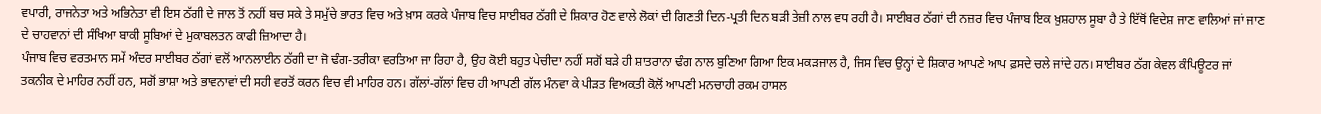ਵਪਾਰੀ, ਰਾਜਨੇਤਾ ਅਤੇ ਅਭਿਨੇਤਾ ਵੀ ਇਸ ਠੱਗੀ ਦੇ ਜਾਲ ਤੋਂ ਨਹੀਂ ਬਚ ਸਕੇ ਤੇ ਸਮੁੱਚੇ ਭਾਰਤ ਵਿਚ ਅਤੇ ਖ਼ਾਸ ਕਰਕੇ ਪੰਜਾਬ ਵਿਚ ਸਾਈਬਰ ਠੱਗੀ ਦੇ ਸ਼ਿਕਾਰ ਹੋਣ ਵਾਲੇ ਲੋਕਾਂ ਦੀ ਗਿਣਤੀ ਦਿਨ-ਪ੍ਰਤੀ ਦਿਨ ਬੜੀ ਤੇਜ਼ੀ ਨਾਲ ਵਧ ਰਹੀ ਹੈ। ਸਾਈਬਰ ਠੱਗਾਂ ਦੀ ਨਜ਼ਰ ਵਿਚ ਪੰਜਾਬ ਇਕ ਖ਼ੁਸ਼ਹਾਲ ਸੂਬਾ ਹੈ ਤੇ ਇੱਥੋਂ ਵਿਦੇਸ਼ ਜਾਣ ਵਾਲਿਆਂ ਜਾਂ ਜਾਣ ਦੇ ਚਾਹਵਾਨਾਂ ਦੀ ਸੰਖਿਆ ਬਾਕੀ ਸੂਬਿਆਂ ਦੇ ਮੁਕਾਬਲਤਨ ਕਾਫੀ ਜ਼ਿਆਦਾ ਹੈ।
ਪੰਜਾਬ ਵਿਚ ਵਰਤਮਾਨ ਸਮੇਂ ਅੰਦਰ ਸਾਈਬਰ ਠੱਗਾਂ ਵਲੋਂ ਆਨਲਾਈਨ ਠੱਗੀ ਦਾ ਜੋ ਢੰਗ-ਤਰੀਕਾ ਵਰਤਿਆ ਜਾ ਰਿਹਾ ਹੈ, ਉਹ ਕੋਈ ਬਹੁਤ ਪੇਚੀਦਾ ਨਹੀਂ ਸਗੋਂ ਬੜੇ ਹੀ ਸ਼ਾਤਰਾਨਾ ਢੰਗ ਨਾਲ ਬੁਣਿਆ ਗਿਆ ਇਕ ਮਕੜਜਾਲ ਹੈ, ਜਿਸ ਵਿਚ ਉਨ੍ਹਾਂ ਦੇ ਸ਼ਿਕਾਰ ਆਪਣੇ ਆਪ ਫ਼ਸਦੇ ਚਲੇ ਜਾਂਦੇ ਹਨ। ਸਾਈਬਰ ਠੱਗ ਕੇਵਲ ਕੰਪਿਊਟਰ ਜਾਂ ਤਕਨੀਕ ਦੇ ਮਾਹਿਰ ਨਹੀਂ ਹਨ, ਸਗੋਂ ਭਾਸ਼ਾ ਅਤੇ ਭਾਵਨਾਵਾਂ ਦੀ ਸਹੀ ਵਰਤੋਂ ਕਰਨ ਵਿਚ ਵੀ ਮਾਹਿਰ ਹਨ। ਗੱਲਾਂ-ਗੱਲਾਂ ਵਿਚ ਹੀ ਆਪਣੀ ਗੱਲ ਮੰਨਵਾ ਕੇ ਪੀੜਤ ਵਿਅਕਤੀ ਕੋਲੋਂ ਆਪਣੀ ਮਨਚਾਹੀ ਰਕਮ ਹਾਸਲ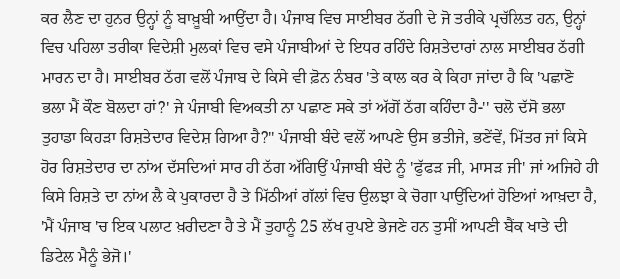ਕਰ ਲੈਣ ਦਾ ਹੁਨਰ ਉਨ੍ਹਾਂ ਨੂੰ ਬਾਖ਼ੂਬੀ ਆਉਂਦਾ ਹੈ। ਪੰਜਾਬ ਵਿਚ ਸਾਈਬਰ ਠੱਗੀ ਦੇ ਜੋ ਤਰੀਕੇ ਪ੍ਰਚੱਲਿਤ ਹਨ, ਉਨ੍ਹਾਂ ਵਿਚ ਪਹਿਲਾ ਤਰੀਕਾ ਵਿਦੇਸ਼ੀ ਮੁਲਕਾਂ ਵਿਚ ਵਸੇ ਪੰਜਾਬੀਆਂ ਦੇ ਇਧਰ ਰਹਿੰਦੇ ਰਿਸ਼ਤੇਦਾਰਾਂ ਨਾਲ ਸਾਈਬਰ ਠੱਗੀ ਮਾਰਨ ਦਾ ਹੈ। ਸਾਈਬਰ ਠੱਗ ਵਲੋਂ ਪੰਜਾਬ ਦੇ ਕਿਸੇ ਵੀ ਫ਼ੋਨ ਨੰਬਰ 'ਤੇ ਕਾਲ ਕਰ ਕੇ ਕਿਹਾ ਜਾਂਦਾ ਹੈ ਕਿ 'ਪਛਾਣੋ ਭਲਾ ਮੈਂ ਕੌਣ ਬੋਲਦਾ ਹਾਂ?' ਜੇ ਪੰਜਾਬੀ ਵਿਅਕਤੀ ਨਾ ਪਛਾਣ ਸਕੇ ਤਾਂ ਅੱਗੋਂ ਠੱਗ ਕਹਿੰਦਾ ਹੈ-'' ਚਲੋ ਦੱਸੋ ਭਲਾ ਤੁਹਾਡਾ ਕਿਹੜਾ ਰਿਸ਼ਤੇਦਾਰ ਵਿਦੇਸ਼ ਗਿਆ ਹੈ?'' ਪੰਜਾਬੀ ਬੰਦੇ ਵਲੋਂ ਆਪਣੇ ਉਸ ਭਤੀਜੇ, ਭਣੇਂਵੇਂ, ਮਿੱਤਰ ਜਾਂ ਕਿਸੇ ਹੋਰ ਰਿਸ਼ਤੇਦਾਰ ਦਾ ਨਾਂਅ ਦੱਸਦਿਆਂ ਸਾਰ ਹੀ ਠੱਗ ਅੱਗਿਉਂ ਪੰਜਾਬੀ ਬੰਦੇ ਨੂੰ 'ਫੁੱਫੜ ਜੀ, ਮਾਸੜ ਜੀ' ਜਾਂ ਅਜਿਹੇ ਹੀ ਕਿਸੇ ਰਿਸ਼ਤੇ ਦਾ ਨਾਂਅ ਲੈ ਕੇ ਪੁਕਾਰਦਾ ਹੈ ਤੇ ਮਿੱਠੀਆਂ ਗੱਲਾਂ ਵਿਚ ਉਲਝਾ ਕੇ ਚੋਗਾ ਪਾਉਂਦਿਆਂ ਹੋਇਆਂ ਆਖ਼ਦਾ ਹੈ, 'ਮੈਂ ਪੰਜਾਬ 'ਚ ਇਕ ਪਲਾਟ ਖ਼ਰੀਦਣਾ ਹੈ ਤੇ ਮੈਂ ਤੁਹਾਨੂੰ 25 ਲੱਖ ਰੁਪਏ ਭੇਜਣੇ ਹਨ ਤੁਸੀਂ ਆਪਣੀ ਬੈਂਕ ਖਾਤੇ ਦੀ ਡਿਟੇਲ ਮੈਨੂੰ ਭੇਜੋ।'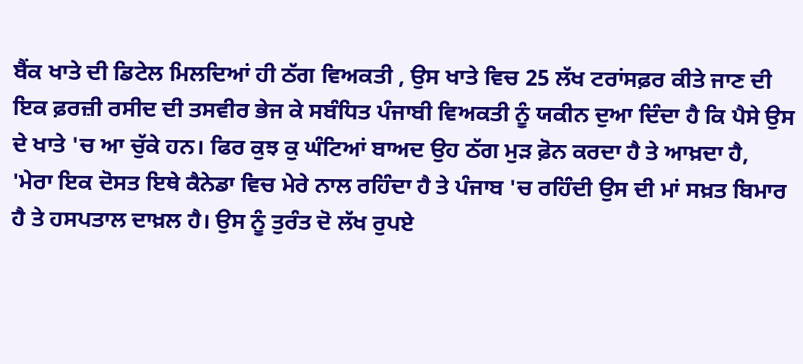ਬੈਂਕ ਖਾਤੇ ਦੀ ਡਿਟੇਲ ਮਿਲਦਿਆਂ ਹੀ ਠੱਗ ਵਿਅਕਤੀ , ਉਸ ਖਾਤੇ ਵਿਚ 25 ਲੱਖ ਟਰਾਂਸਫ਼ਰ ਕੀਤੇ ਜਾਣ ਦੀ ਇਕ ਫ਼ਰਜ਼ੀ ਰਸੀਦ ਦੀ ਤਸਵੀਰ ਭੇਜ ਕੇ ਸਬੰਧਿਤ ਪੰਜਾਬੀ ਵਿਅਕਤੀ ਨੂੰ ਯਕੀਨ ਦੁਆ ਦਿੰਦਾ ਹੈ ਕਿ ਪੈਸੇ ਉਸ ਦੇ ਖਾਤੇ 'ਚ ਆ ਚੁੱਕੇ ਹਨ। ਫਿਰ ਕੁਝ ਕੁ ਘੰਟਿਆਂ ਬਾਅਦ ਉਹ ਠੱਗ ਮੁੜ ਫ਼ੋਨ ਕਰਦਾ ਹੈ ਤੇ ਆਖ਼ਦਾ ਹੈ, 'ਮੇਰਾ ਇਕ ਦੋਸਤ ਇਥੇ ਕੈਨੇਡਾ ਵਿਚ ਮੇਰੇ ਨਾਲ ਰਹਿੰਦਾ ਹੈ ਤੇ ਪੰਜਾਬ 'ਚ ਰਹਿੰਦੀ ਉਸ ਦੀ ਮਾਂ ਸਖ਼ਤ ਬਿਮਾਰ ਹੈ ਤੇ ਹਸਪਤਾਲ ਦਾਖ਼ਲ ਹੈ। ਉਸ ਨੂੰ ਤੁਰੰਤ ਦੋ ਲੱਖ ਰੁਪਏ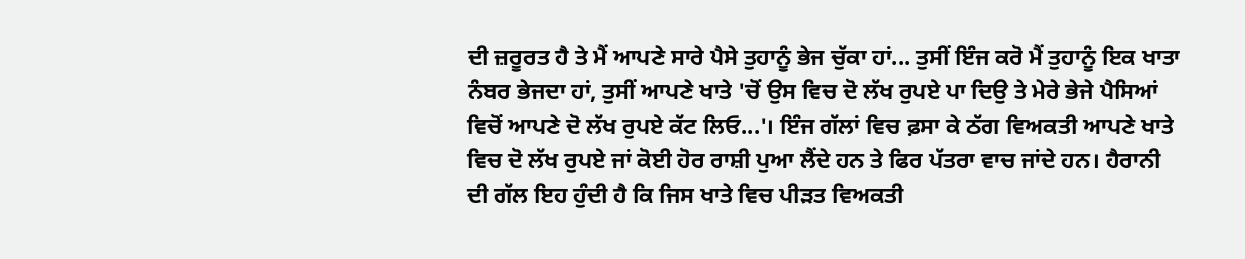ਦੀ ਜ਼ਰੂਰਤ ਹੈ ਤੇ ਮੈਂ ਆਪਣੇ ਸਾਰੇ ਪੈਸੇ ਤੁਹਾਨੂੰ ਭੇਜ ਚੁੱਕਾ ਹਾਂ... ਤੁਸੀਂ ਇੰਜ ਕਰੋ ਮੈਂ ਤੁਹਾਨੂੰ ਇਕ ਖਾਤਾ ਨੰਬਰ ਭੇਜਦਾ ਹਾਂ, ਤੁਸੀਂ ਆਪਣੇ ਖਾਤੇ 'ਚੋਂ ਉਸ ਵਿਚ ਦੋ ਲੱਖ ਰੁਪਏ ਪਾ ਦਿਉ ਤੇ ਮੇਰੇ ਭੇਜੇ ਪੈਸਿਆਂ ਵਿਚੋਂ ਆਪਣੇ ਦੋ ਲੱਖ ਰੁਪਏ ਕੱਟ ਲਿਓ...'। ਇੰਜ ਗੱਲਾਂ ਵਿਚ ਫ਼ਸਾ ਕੇ ਠੱਗ ਵਿਅਕਤੀ ਆਪਣੇ ਖਾਤੇ ਵਿਚ ਦੋ ਲੱਖ ਰੁਪਏ ਜਾਂ ਕੋਈ ਹੋਰ ਰਾਸ਼ੀ ਪੁਆ ਲੈਂਦੇ ਹਨ ਤੇ ਫਿਰ ਪੱਤਰਾ ਵਾਚ ਜਾਂਦੇ ਹਨ। ਹੈਰਾਨੀ ਦੀ ਗੱਲ ਇਹ ਹੁੰਦੀ ਹੈ ਕਿ ਜਿਸ ਖਾਤੇ ਵਿਚ ਪੀੜਤ ਵਿਅਕਤੀ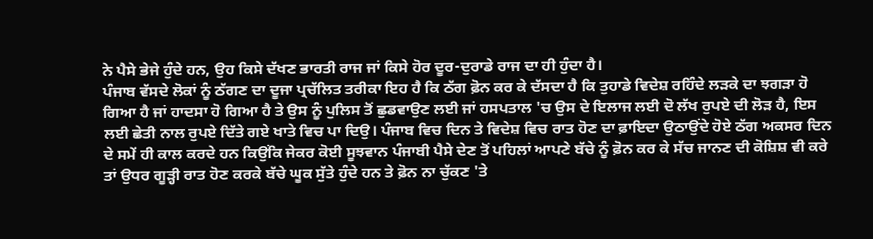ਨੇ ਪੈਸੇ ਭੇਜੇ ਹੁੰਦੇ ਹਨ, ਉਹ ਕਿਸੇ ਦੱਖਣ ਭਾਰਤੀ ਰਾਜ ਜਾਂ ਕਿਸੇ ਹੋਰ ਦੂਰ-ਦੁਰਾਡੇ ਰਾਜ ਦਾ ਹੀ ਹੁੰਦਾ ਹੈ।
ਪੰਜਾਬ ਵੱਸਦੇ ਲੋਕਾਂ ਨੂੰ ਠੱਗਣ ਦਾ ਦੂਜਾ ਪ੍ਰਚੱਲਿਤ ਤਰੀਕਾ ਇਹ ਹੈ ਕਿ ਠੱਗ ਫ਼ੋਨ ਕਰ ਕੇ ਦੱਸਦਾ ਹੈ ਕਿ ਤੁਹਾਡੇ ਵਿਦੇਸ਼ ਰਹਿੰਦੇ ਲੜਕੇ ਦਾ ਝਗੜਾ ਹੋ ਗਿਆ ਹੈ ਜਾਂ ਹਾਦਸਾ ਹੋ ਗਿਆ ਹੈ ਤੇ ਉਸ ਨੂੰ ਪੁਲਿਸ ਤੋਂ ਛੁਡਵਾਉਣ ਲਈ ਜਾਂ ਹਸਪਤਾਲ 'ਚ ਉਸ ਦੇ ਇਲਾਜ ਲਈ ਦੋ ਲੱਖ ਰੁਪਏ ਦੀ ਲੋੜ ਹੈ, ਇਸ ਲਈ ਛੇਤੀ ਨਾਲ ਰੁਪਏ ਦਿੱਤੇ ਗਏ ਖਾਤੇ ਵਿਚ ਪਾ ਦਿਉ। ਪੰਜਾਬ ਵਿਚ ਦਿਨ ਤੇ ਵਿਦੇਸ਼ ਵਿਚ ਰਾਤ ਹੋਣ ਦਾ ਫ਼ਾਇਦਾ ਉਠਾਉਂਦੇ ਹੋਏ ਠੱਗ ਅਕਸਰ ਦਿਨ ਦੇ ਸਮੇਂ ਹੀ ਕਾਲ ਕਰਦੇ ਹਨ ਕਿਉਂਕਿ ਜੇਕਰ ਕੋਈ ਸੂਝਵਾਨ ਪੰਜਾਬੀ ਪੈਸੇ ਦੇਣ ਤੋਂ ਪਹਿਲਾਂ ਆਪਣੇ ਬੱਚੇ ਨੂੰ ਫ਼ੋਨ ਕਰ ਕੇ ਸੱਚ ਜਾਨਣ ਦੀ ਕੋਸ਼ਿਸ਼ ਵੀ ਕਰੇ ਤਾਂ ਉਧਰ ਗੂੜ੍ਹੀ ਰਾਤ ਹੋਣ ਕਰਕੇ ਬੱਚੇ ਘੂਕ ਸੁੱਤੇ ਹੁੰਦੇ ਹਨ ਤੇ ਫ਼ੋਨ ਨਾ ਚੁੱਕਣ 'ਤੇ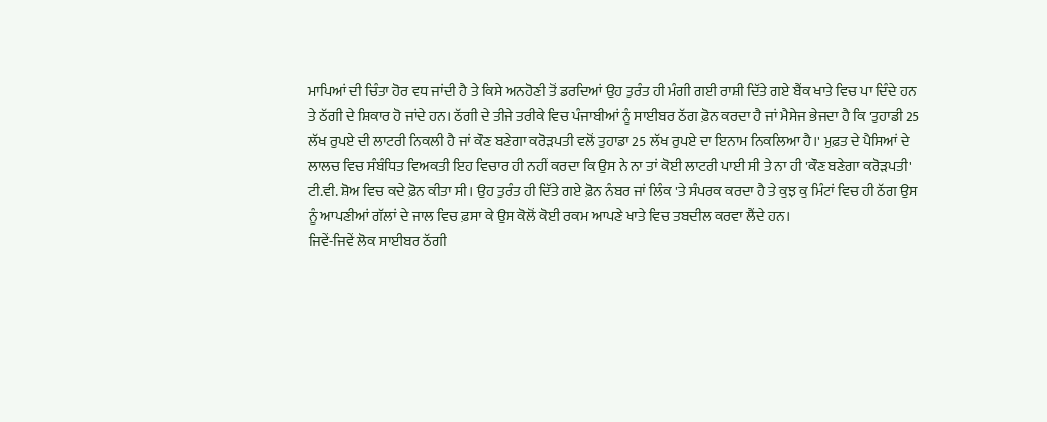ਮਾਪਿਆਂ ਦੀ ਚਿੰਤਾ ਹੋਰ ਵਧ ਜਾਂਦੀ ਹੈ ਤੇ ਕਿਸੇ ਅਨਹੋਣੀ ਤੋਂ ਡਰਦਿਆਂ ਉਹ ਤੁਰੰਤ ਹੀ ਮੰਗੀ ਗਈ ਰਾਸ਼ੀ ਦਿੱਤੇ ਗਏ ਬੈਂਕ ਖਾਤੇ ਵਿਚ ਪਾ ਦਿੰਦੇ ਹਨ ਤੇ ਠੱਗੀ ਦੇ ਸ਼ਿਕਾਰ ਹੋ ਜਾਂਦੇ ਹਨ। ਠੱਗੀ ਦੇ ਤੀਜੇ ਤਰੀਕੇ ਵਿਚ ਪੰਜਾਬੀਆਂ ਨੂੰ ਸਾਈਬਰ ਠੱਗ ਫ਼ੋਨ ਕਰਦਾ ਹੈ ਜਾਂ ਮੈਸੇਜ ਭੇਜਦਾ ਹੈ ਕਿ 'ਤੁਹਾਡੀ 25 ਲੱਖ ਰੁਪਏ ਦੀ ਲਾਟਰੀ ਨਿਕਲੀ ਹੈ ਜਾਂ ਕੌਣ ਬਣੇਗਾ ਕਰੋੜਪਤੀ ਵਲੋਂ ਤੁਹਾਡਾ 25 ਲੱਖ ਰੁਪਏ ਦਾ ਇਨਾਮ ਨਿਕਲਿਆ ਹੈ।' ਮੁਫ਼ਤ ਦੇ ਪੈਸਿਆਂ ਦੇ ਲਾਲਚ ਵਿਚ ਸੰਬੰਧਿਤ ਵਿਅਕਤੀ ਇਹ ਵਿਚਾਰ ਹੀ ਨਹੀਂ ਕਰਦਾ ਕਿ ਉਸ ਨੇ ਨਾ ਤਾਂ ਕੋਈ ਲਾਟਰੀ ਪਾਈ ਸੀ ਤੇ ਨਾ ਹੀ 'ਕੌਣ ਬਣੇਗਾ ਕਰੋੜਪਤੀ' ਟੀ.ਵੀ. ਸ਼ੋਅ ਵਿਚ ਕਦੇ ਫ਼ੋਨ ਕੀਤਾ ਸੀ। ਉਹ ਤੁਰੰਤ ਹੀ ਦਿੱਤੇ ਗਏ ਫ਼ੋਨ ਨੰਬਰ ਜਾਂ ਲਿੰਕ 'ਤੇ ਸੰਪਰਕ ਕਰਦਾ ਹੈ ਤੇ ਕੁਝ ਕੁ ਮਿੰਟਾਂ ਵਿਚ ਹੀ ਠੱਗ ਉਸ ਨੂੰ ਆਪਣੀਆਂ ਗੱਲਾਂ ਦੇ ਜਾਲ ਵਿਚ ਫ਼ਸਾ ਕੇ ਉਸ ਕੋਲੋਂ ਕੋਈ ਰਕਮ ਆਪਣੇ ਖਾਤੇ ਵਿਚ ਤਬਦੀਲ ਕਰਵਾ ਲੈਂਦੇ ਹਨ।
ਜਿਵੇਂ-ਜਿਵੇਂ ਲੋਕ ਸਾਈਬਰ ਠੱਗੀ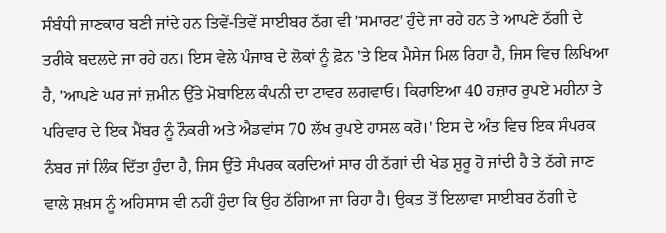ਸੰਬੰਧੀ ਜਾਣਕਾਰ ਬਣੀ ਜਾਂਦੇ ਹਨ ਤਿਵੇਂ-ਤਿਵੇਂ ਸਾਈਬਰ ਠੱਗ ਵੀ 'ਸਮਾਰਟ' ਹੁੰਦੇ ਜਾ ਰਹੇ ਹਨ ਤੇ ਆਪਣੇ ਠੱਗੀ ਦੇ ਤਰੀਕੇ ਬਦਲਦੇ ਜਾ ਰਹੇ ਹਨ। ਇਸ ਵੇਲੇ ਪੰਜਾਬ ਦੇ ਲੋਕਾਂ ਨੂੰ ਫ਼ੋਨ 'ਤੇ ਇਕ ਮੈਸੇਜ ਮਿਲ ਰਿਹਾ ਹੈ, ਜਿਸ ਵਿਚ ਲਿਖਿਆ ਹੈ, 'ਆਪਣੇ ਘਰ ਜਾਂ ਜ਼ਮੀਨ ਉੱਤੇ ਮੋਬਾਇਲ ਕੰਪਨੀ ਦਾ ਟਾਵਰ ਲਗਵਾਓ। ਕਿਰਾਇਆ 40 ਹਜ਼ਾਰ ਰੁਪਏ ਮਹੀਨਾ ਤੇ ਪਰਿਵਾਰ ਦੇ ਇਕ ਮੈਂਬਰ ਨੂੰ ਨੌਕਰੀ ਅਤੇ ਐਡਵਾਂਸ 70 ਲੱਖ ਰੁਪਏ ਹਾਸਲ ਕਰੋ।' ਇਸ ਦੇ ਅੰਤ ਵਿਚ ਇਕ ਸੰਪਰਕ ਨੰਬਰ ਜਾਂ ਲਿੰਕ ਦਿੱਤਾ ਹੁੰਦਾ ਹੈ, ਜਿਸ ਉੱਤੇ ਸੰਪਰਕ ਕਰਦਿਆਂ ਸਾਰ ਹੀ ਠੱਗਾਂ ਦੀ ਖੇਡ ਸ਼ੁਰੂ ਹੋ ਜਾਂਦੀ ਹੈ ਤੇ ਠੱਗੇ ਜਾਣ ਵਾਲੇ ਸ਼ਖ਼ਸ ਨੂੰ ਅਹਿਸਾਸ ਵੀ ਨਹੀਂ ਹੁੰਦਾ ਕਿ ਉਹ ਠੱਗਿਆ ਜਾ ਰਿਹਾ ਹੈ। ਉਕਤ ਤੋਂ ਇਲਾਵਾ ਸਾਈਬਰ ਠੱਗੀ ਦੇ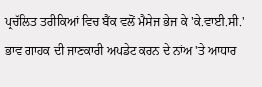ਪ੍ਰਚੱਲਿਤ ਤਰੀਕਿਆਂ ਵਿਚ ਬੈਂਕ ਵਲੋਂ ਮੈਸੇਜ ਭੇਜ ਕੇ 'ਕੇ.ਵਾਈ.ਸੀ.' ਭਾਵ ਗਾਹਕ ਦੀ ਜਾਣਕਾਰੀ ਅਪਡੇਟ ਕਰਨ ਦੇ ਨਾਂਅ 'ਤੇ ਆਧਾਰ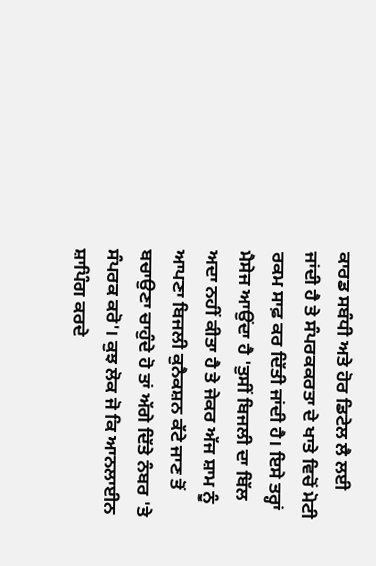ਕਾਰਡ ਸਬੰਧੀ ਅਤੇ ਹੋਰ ਡਿਟੇਲ ਲੈ ਲਈ ਜਾਂਦੀ ਹੈ ਤੇ ਸੰਪਰਕਕਰਤਾ ਦੇ ਖਾਤੇ ਵਿਚੋਂ ਮੋਟੀ ਰਕਮ ਸਾਫ਼ ਕਰ ਦਿੱਤੀ ਜਾਂਦੀ ਹੈ। ਇਸੇ ਤਰ੍ਹਾਂ ਮੈਸੇਜ ਆਉਂਦਾ ਹੈ 'ਤੁਸੀਂ ਬਿਜਲੀ ਦਾ ਬਿੱਲ ਅਦਾ ਨਹੀਂ ਕੀਤਾ ਹੈ ਤੇ ਜੇਕਰ ਅੱਜ ਸ਼ਾਮ ਨੂੰ ਆਪਣਾ ਬਿਜਲੀ ਕੁਨੈਕਸ਼ਨ ਕੱਟੇ ਜਾਣ ਤੋਂ ਬਚਾਉਣਾ ਚਾਹੁੰਦੇ ਹੋ ਤਾਂ ਅੱਗੇ ਦਿੱਤੇ ਨੰਬਰ 'ਤੇ ਸੰਪਰਕ ਕਰੋ'। ਕੁਝ ਲੋਕ ਜੋ ਕਿ ਆਨਲਾਈਨ ਸ਼ਾਪਿੰਗ ਕਰਦੇ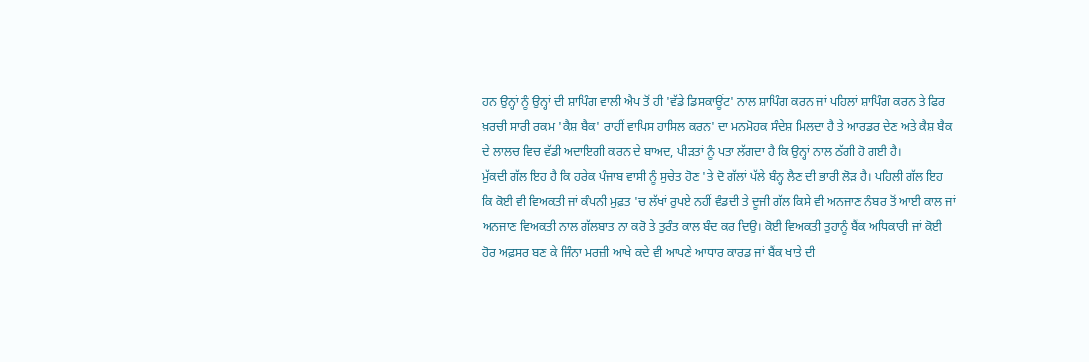ਹਨ ਉਨ੍ਹਾਂ ਨੂੰ ਉਨ੍ਹਾਂ ਦੀ ਸ਼ਾਪਿੰਗ ਵਾਲੀ ਐਪ ਤੋਂ ਹੀ 'ਵੱਡੇ ਡਿਸਕਾਊਂਟ' ਨਾਲ ਸ਼ਾਪਿੰਗ ਕਰਨ ਜਾਂ ਪਹਿਲਾਂ ਸ਼ਾਪਿੰਗ ਕਰਨ ਤੇ ਫਿਰ ਖ਼ਰਚੀ ਸਾਰੀ ਰਕਮ 'ਕੈਸ਼ ਬੈਕ' ਰਾਹੀਂ ਵਾਪਿਸ ਹਾਸਿਲ ਕਰਨ' ਦਾ ਮਨਮੋਹਕ ਸੰਦੇਸ਼ ਮਿਲਦਾ ਹੈ ਤੇ ਆਰਡਰ ਦੇਣ ਅਤੇ ਕੈਸ਼ ਬੈਕ ਦੇ ਲਾਲਚ ਵਿਚ ਵੱਡੀ ਅਦਾਇਗੀ ਕਰਨ ਦੇ ਬਾਅਦ, ਪੀੜਤਾਂ ਨੂੰ ਪਤਾ ਲੱਗਦਾ ਹੈ ਕਿ ਉਨ੍ਹਾਂ ਨਾਲ ਠੱਗੀ ਹੋ ਗਈ ਹੈ।
ਮੁੱਕਦੀ ਗੱਲ ਇਹ ਹੈ ਕਿ ਹਰੇਕ ਪੰਜਾਬ ਵਾਸੀ ਨੂੰ ਸੁਚੇਤ ਹੋਣ 'ਤੇ ਦੋ ਗੱਲਾਂ ਪੱਲੇ ਬੰਨ੍ਹ ਲੈਣ ਦੀ ਭਾਰੀ ਲੋੜ ਹੈ। ਪਹਿਲੀ ਗੱਲ ਇਹ ਕਿ ਕੋਈ ਵੀ ਵਿਅਕਤੀ ਜਾਂ ਕੰਪਨੀ ਮੁਫ਼ਤ 'ਚ ਲੱਖਾਂ ਰੁਪਏ ਨਹੀਂ ਵੰਡਦੀ ਤੇ ਦੂਜੀ ਗੱਲ ਕਿਸੇ ਵੀ ਅਨਜਾਣ ਨੰਬਰ ਤੋਂ ਆਈ ਕਾਲ ਜਾਂ ਅਨਜਾਣ ਵਿਅਕਤੀ ਨਾਲ ਗੱਲਬਾਤ ਨਾ ਕਰੋ ਤੇ ਤੁਰੰਤ ਕਾਲ ਬੰਦ ਕਰ ਦਿਉ। ਕੋਈ ਵਿਅਕਤੀ ਤੁਹਾਨੂੰ ਬੈਂਕ ਅਧਿਕਾਰੀ ਜਾਂ ਕੋਈ ਹੋਰ ਅਫ਼ਸਰ ਬਣ ਕੇ ਜਿੰਨਾ ਮਰਜ਼ੀ ਆਖੇ ਕਦੇ ਵੀ ਆਪਣੇ ਆਧਾਰ ਕਾਰਡ ਜਾਂ ਬੈਂਕ ਖਾਤੇ ਦੀ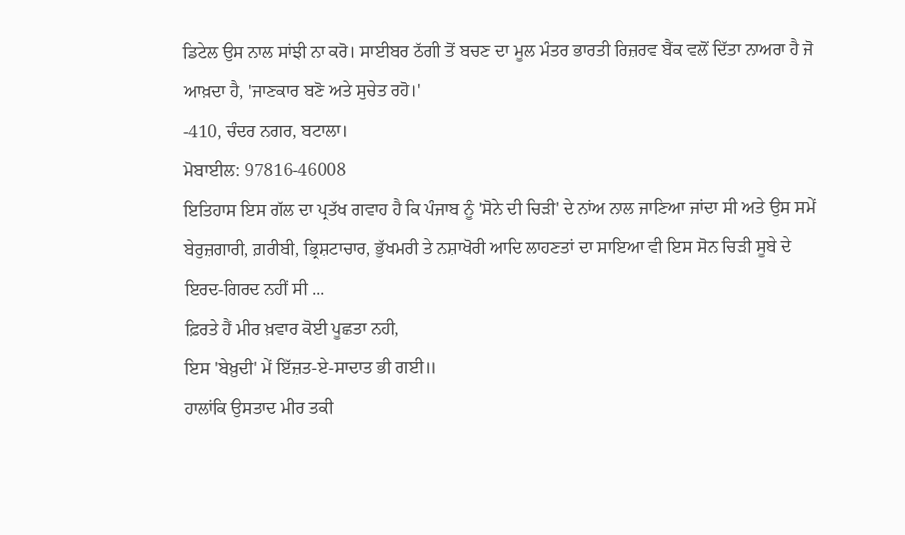ਡਿਟੇਲ ਉਸ ਨਾਲ ਸਾਂਝੀ ਨਾ ਕਰੋ। ਸਾਈਬਰ ਠੱਗੀ ਤੋਂ ਬਚਣ ਦਾ ਮੂਲ ਮੰਤਰ ਭਾਰਤੀ ਰਿਜ਼ਰਵ ਬੈਂਕ ਵਲੋਂ ਦਿੱਤਾ ਨਾਅਰਾ ਹੈ ਜੋ ਆਖ਼ਦਾ ਹੈ, 'ਜਾਣਕਾਰ ਬਣੋ ਅਤੇ ਸੁਚੇਤ ਰਹੋ।'
-410, ਚੰਦਰ ਨਗਰ, ਬਟਾਲਾ।
ਮੋਬਾਈਲ: 97816-46008
ਇਤਿਹਾਸ ਇਸ ਗੱਲ ਦਾ ਪ੍ਰਤੱਖ ਗਵਾਹ ਹੈ ਕਿ ਪੰਜਾਬ ਨੂੰ 'ਸੋਨੇ ਦੀ ਚਿੜੀ' ਦੇ ਨਾਂਅ ਨਾਲ ਜਾਣਿਆ ਜਾਂਦਾ ਸੀ ਅਤੇ ਉਸ ਸਮੇਂ ਬੇਰੁਜ਼ਗਾਰੀ, ਗ਼ਰੀਬੀ, ਭ੍ਰਿਸ਼ਟਾਚਾਰ, ਭੁੱਖਮਰੀ ਤੇ ਨਸ਼ਾਖੋਰੀ ਆਦਿ ਲਾਹਣਤਾਂ ਦਾ ਸਾਇਆ ਵੀ ਇਸ ਸੋਨ ਚਿੜੀ ਸੂਬੇ ਦੇ ਇਰਦ-ਗਿਰਦ ਨਹੀਂ ਸੀ ...
ਫ਼ਿਰਤੇ ਹੈਂ ਮੀਰ ਖ਼ਵਾਰ ਕੋਈ ਪੂਛਤਾ ਨਹੀ,
ਇਸ 'ਬੇਖ਼ੁਦੀ' ਮੇਂ ਇੱਜ਼ਤ-ਏ-ਸਾਦਾਤ ਭੀ ਗਈ॥
ਹਾਲਾਂਕਿ ਉਸਤਾਦ ਮੀਰ ਤਕੀ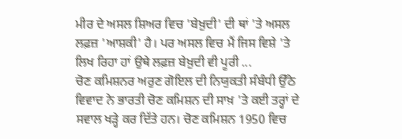ਮੀਰ ਦੇ ਅਸਲ ਸ਼ਿਅਰ ਵਿਚ 'ਬੇਖ਼ੁਦੀ' ਦੀ ਥਾਂ 'ਤੇ ਅਸਲ ਲਫ਼ਜ਼ 'ਆਸ਼ਕੀ' ਹੈ। ਪਰ ਅਸਲ ਵਿਚ ਮੈਂ ਜਿਸ ਵਿਸ਼ੇ 'ਤੇ ਲਿਖ ਰਿਹਾ ਹਾਂ ਉਥੇ ਲਫ਼ਜ਼ ਬੇਖ਼ੁਦੀ ਵੀ ਪੂਰੀ ...
ਚੋਣ ਕਮਿਸ਼ਨਰ ਅਰੁਣ ਗੋਇਲ ਦੀ ਨਿਯੁਕਤੀ ਸੰਬੰਧੀ ਉੱਠੇ ਵਿਵਾਦ ਨੇ ਭਾਰਤੀ ਚੋਣ ਕਮਿਸ਼ਨ ਦੀ ਸਾਖ਼ 'ਤੇ ਕਈ ਤਰ੍ਹਾਂ ਦੇ ਸਵਾਲ ਖੜ੍ਹੇ ਕਰ ਦਿੱਤੇ ਹਨ। ਚੋਣ ਕਮਿਸ਼ਨ 1950 ਵਿਚ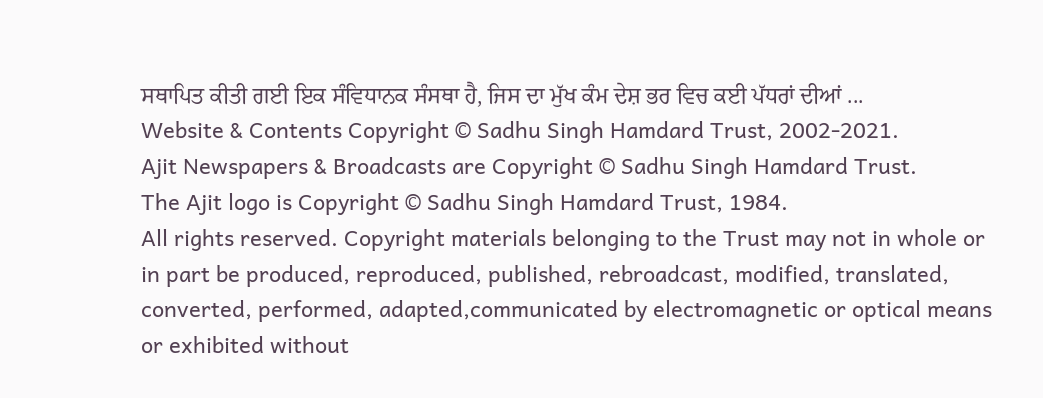ਸਥਾਪਿਤ ਕੀਤੀ ਗਈ ਇਕ ਸੰਵਿਧਾਨਕ ਸੰਸਥਾ ਹੈ, ਜਿਸ ਦਾ ਮੁੱਖ ਕੰਮ ਦੇਸ਼ ਭਰ ਵਿਚ ਕਈ ਪੱਧਰਾਂ ਦੀਆਂ ...
Website & Contents Copyright © Sadhu Singh Hamdard Trust, 2002-2021.
Ajit Newspapers & Broadcasts are Copyright © Sadhu Singh Hamdard Trust.
The Ajit logo is Copyright © Sadhu Singh Hamdard Trust, 1984.
All rights reserved. Copyright materials belonging to the Trust may not in whole or in part be produced, reproduced, published, rebroadcast, modified, translated, converted, performed, adapted,communicated by electromagnetic or optical means or exhibited without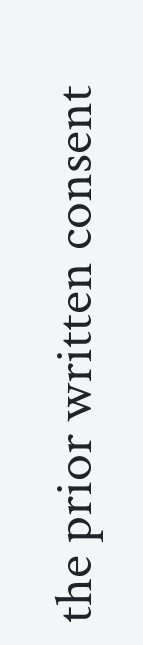the prior written consent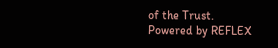of the Trust.
Powered by REFLEX